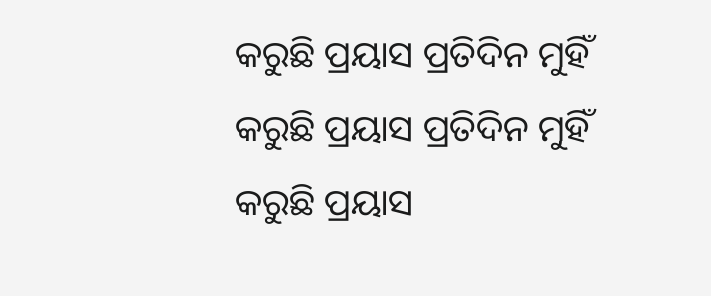କରୁଛି ପ୍ରୟାସ ପ୍ରତିଦିନ ମୁହିଁ
କରୁଛି ପ୍ରୟାସ ପ୍ରତିଦିନ ମୁହିଁ
କରୁଛି ପ୍ରୟାସ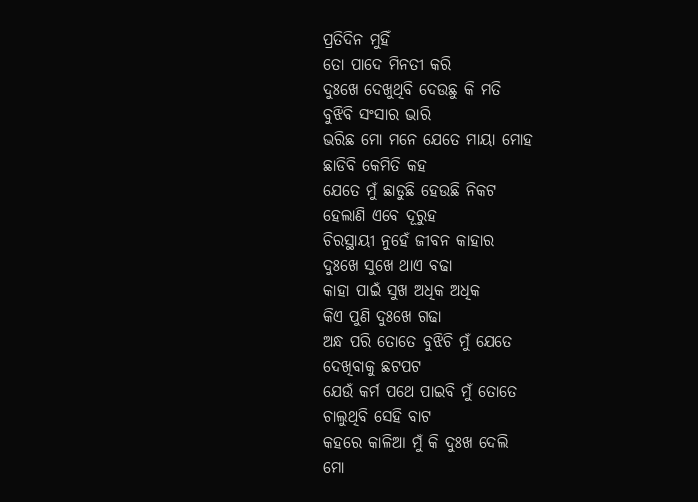ପ୍ରତିଦିନ ମୁହିଁ
ତୋ ପାଦେ ମିନତୀ କରି
ଦୁଃଖେ ଦେଖୁଥିବି ଦେଉଛୁ କି ମତି
ବୁଝିବି ସଂସାର ଭାରି
ଭରିଛ ମୋ ମନେ ଯେତେ ମାୟା ମୋହ
ଛାଡିବି କେମିତି କହ
ଯେତେ ମୁଁ ଛାଡୁଛି ହେଉଛି ନିକଟ
ହେଲାଣି ଏବେ ଦୂରୁହ
ଚିରସ୍ଥାୟୀ ନୁହେଁ ଜୀବନ କାହାର
ଦୁଃଖେ ସୁଖେ ଥାଏ ବଢା
କାହା ପାଇଁ ସୁଖ ଅଧିକ ଅଧିକ
କିଏ ପୁଣି ଦୁଃଖେ ଗଢା
ଅନ୍ଧ ପରି ତୋତେ ବୁଝିଚି ମୁଁ ଯେତେ
ଦେଖିବାକୁ ଛଟପଟ
ଯେଉଁ କର୍ମ ପଥେ ପାଇବି ମୁଁ ତୋତେ
ଚାଲୁଥିବି ସେହି ବାଟ
କହରେ କାଳିଆ ମୁଁ କି ଦୁଃଖ ଦେଲି
ମୋ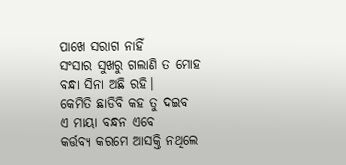ପାଖେ ସରାଗ ନାହିଁ
ସଂସାର ସୁଖରୁ ଗଲାଣି ତ ମୋହ
ବନ୍ଧା ସିନା ଅଛି ରହି।
କେମିତି ଛାଡିବି କହ ତୁ ଦଇବ
ଏ ମାୟା ବନ୍ଧନ ଏବେ
କର୍ତ୍ତବ୍ୟ କରମେ ଆସକ୍ତି ନଥିଲେ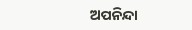ଅପନିନ୍ଦା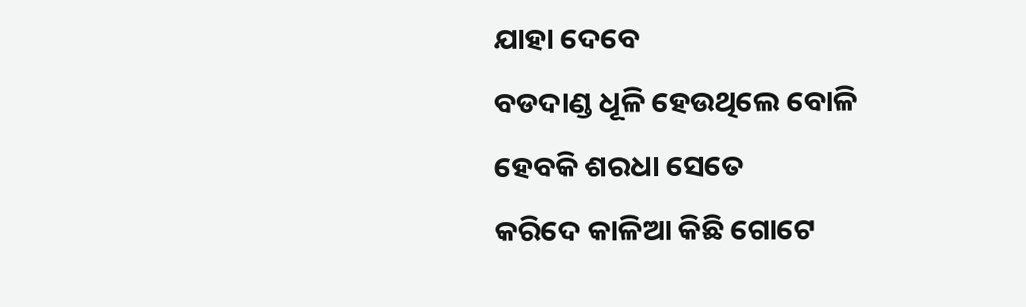ଯାହା ଦେବେ
ବଡଦାଣ୍ଡ ଧୂଳି ହେଉଥିଲେ ବୋଳି
ହେବକି ଶରଧା ସେତେ
କରିଦେ କାଳିଆ କିଛି ଗୋଟେ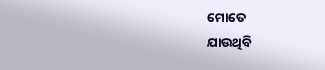ମୋତେ
ଯାଉଥିବି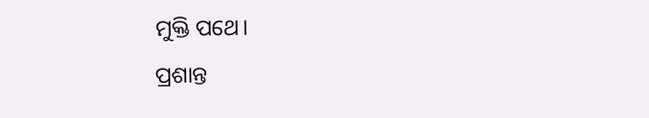ମୁକ୍ତି ପଥେ।
ପ୍ରଶାନ୍ତ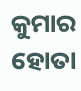କୁମାର ହୋତା